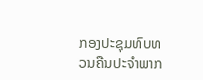ກອງປະຊຸມທົບທວນຄືນປະຈຳພາກ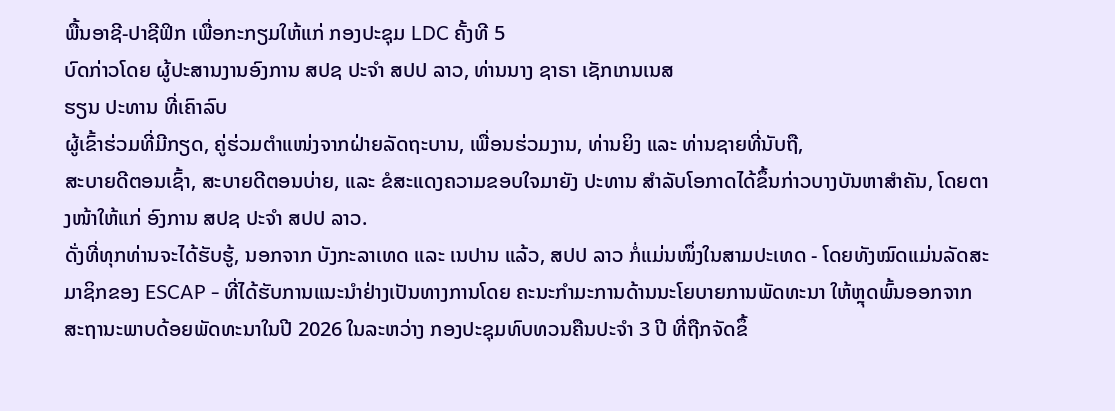ພື້ນອາຊີ-ປາຊີຟິກ ເພື່ອກະກຽມໃຫ້ແກ່ ກອງປະຊຸມ LDC ຄັ້ງທີ 5
ບົດກ່າວໂດຍ ຜູ້ປະສານງານອົງການ ສປຊ ປະຈຳ ສປປ ລາວ, ທ່ານນາງ ຊາຣາ ເຊັກເກນເນສ
ຮຽນ ປະທານ ທີ່ເຄົາລົບ
ຜູ້ເຂົ້າຮ່ວມທີ່ມີກຽດ, ຄູ່ຮ່ວມຕຳແໜ່ງຈາກຝ່າຍລັດຖະບານ, ເພື່ອນຮ່ວມງານ, ທ່ານຍິງ ແລະ ທ່ານຊາຍທີ່ນັບຖື,
ສະບາຍດີຕອນເຊົ້າ, ສະບາຍດີຕອນບ່າຍ, ແລະ ຂໍສະແດງຄວາມຂອບໃຈມາຍັງ ປະທານ ສຳລັບໂອກາດໄດ້ຂຶ້ນກ່າວບາງບັນຫາສຳຄັນ, ໂດຍຕາງໜ້າໃຫ້ແກ່ ອົງການ ສປຊ ປະຈຳ ສປປ ລາວ.
ດັ່ງທີ່ທຸກທ່ານຈະໄດ້ຮັບຮູ້, ນອກຈາກ ບັງກະລາເທດ ແລະ ເນປານ ແລ້ວ, ສປປ ລາວ ກໍ່ແມ່ນໜຶ່ງໃນສາມປະເທດ - ໂດຍທັງໝົດແມ່ນລັດສະມາຊິກຂອງ ESCAP - ທີ່ໄດ້ຮັບການແນະນຳຢ່າງເປັນທາງການໂດຍ ຄະນະກຳມະການດ້ານນະໂຍບາຍການພັດທະນາ ໃຫ້ຫຼຸດພົ້ນອອກຈາກສະຖານະພາບດ້ອຍພັດທະນາໃນປີ 2026 ໃນລະຫວ່າງ ກອງປະຊຸມທົບທວນຄືນປະຈຳ 3 ປີ ທີ່ຖືກຈັດຂຶ້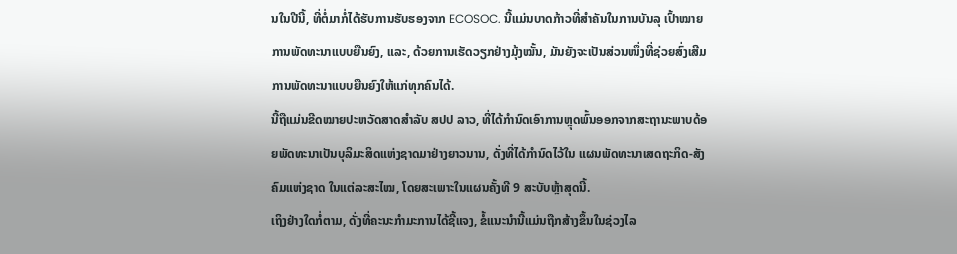ນໃນປີນີ້, ທີ່ຕໍ່ມາກໍ່ໄດ້ຮັບການຮັບຮອງຈາກ ECOSOC. ນີ້ແມ່ນບາດກ້າວທີ່ສຳຄັນໃນການບັນລຸ ເປົ້າໝາຍການພັດທະນາແບບຍືນຍົງ, ແລະ, ດ້ວຍການເຮັດວຽກຢ່າງມຸ້ງໝັ້ນ, ມັນຍັງຈະເປັນສ່ວນໜຶ່ງທີ່ຊ່ວຍສົ່ງເສີມການພັດທະນາແບບຍືນຍົງໃຫ້ແກ່ທຸກຄົນໄດ້.
ນີ້ຖືແມ່ນຂີດໝາຍປະຫວັດສາດສຳລັບ ສປປ ລາວ, ທີ່ໄດ້ກຳນົດເອົາການຫຼຸດພົ້ນອອກຈາກສະຖານະພາບດ້ອຍພັດທະນາເປັນບຸລິມະສິດແຫ່ງຊາດມາຢ່າງຍາວນານ, ດັ່ງທີ່ໄດ້ກຳນົດໄວ້ໃນ ແຜນພັດທະນາເສດຖະກິດ-ສັງຄົມແຫ່ງຊາດ ໃນແຕ່ລະສະໄໝ, ໂດຍສະເພາະໃນແຜນຄັ້ງທີ 9 ສະບັບຫຼ້າສຸດນີ້.
ເຖິງຢ່າງໃດກໍ່ຕາມ, ດັ່ງທີ່ຄະນະກຳມະການໄດ້ຊີ້ແຈງ, ຂໍ້ແນະນຳນີ້ແມ່ນຖືກສ້າງຂຶ້ນໃນຊ່ວງໄລ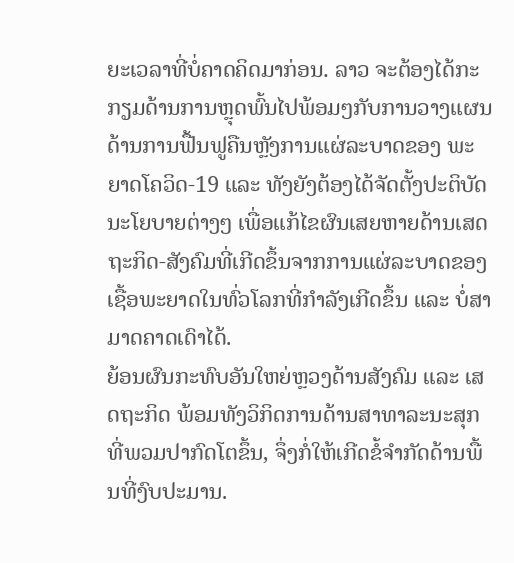ຍະເວລາທີ່ບໍ່ຄາດຄິດມາກ່ອນ. ລາວ ຈະຕ້ອງໄດ້ກະກຽມດ້ານການຫຼຸດພົ້ນໄປພ້ອມໆກັບການວາງແຜນດ້ານການຟື້ນຟູຄືນຫຼັງການແຜ່ລະບາດຂອງ ພະຍາດໂຄວິດ-19 ແລະ ທັງຍັງຕ້ອງໄດ້ຈັດຕັ້ງປະຕິບັດນະໂຍບາຍຕ່າງໆ ເພື່ອແກ້ໄຂຜົນເສຍຫາຍດ້ານເສດຖະກິດ-ສັງຄົມທີ່ເກີດຂຶ້ນຈາກການແຜ່ລະບາດຂອງເຊື້ອພະຍາດໃນທົ່ວໂລກທີ່ກຳລັງເກີດຂຶ້ນ ແລະ ບໍ່ສາມາດຄາດເດົາໄດ້.
ຍ້ອນຜົນກະທົບອັນໃຫຍ່ຫຼວງດ້ານສັງຄົມ ແລະ ເສດຖະກິດ ພ້ອມທັງວິກິດການດ້ານສາທາລະນະສຸກທີ່ພວມປາກົດໂຕຂຶ້ນ, ຈຶ່ງກໍ່ໃຫ້ເກີດຂໍ້ຈຳກັດດ້ານພື້ນທີ່ງົບປະມານ.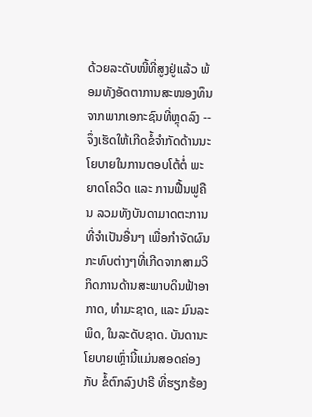ດ້ວຍລະດັບໜີ້ທີ່ສູງຢູ່ແລ້ວ ພ້ອມທັງອັດຕາການສະໜອງທຶນຈາກພາກເອກະຊົນທີ່ຫຼຸດລົງ -- ຈຶ່ງເຮັດໃຫ້ເກີດຂໍ້ຈຳກັດດ້ານນະໂຍບາຍໃນການຕອບໂຕ້ຕໍ່ ພະຍາດໂຄວິດ ແລະ ການຟື້ນຟູຄືນ ລວມທັງບັນດາມາດຕະການທີ່ຈຳເປັນອື່ນໆ ເພື່ອກຳຈັດຜົນກະທົບຕ່າງໆທີ່ເກີດຈາກສາມວິກິດການດ້ານສະພາບດິນຟ້າອາກາດ, ທຳມະຊາດ, ແລະ ມົນລະພິດ, ໃນລະດັບຊາດ. ບັນດານະໂຍບາຍເຫຼົ່ານີ້ແມ່ນສອດຄ່ອງກັບ ຂໍ້ຕົກລົງປາຣີ ທີ່ຮຽກຮ້ອງ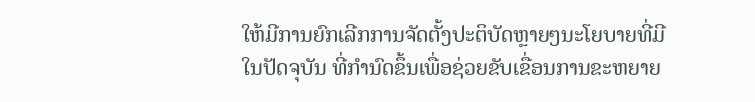ໃຫ້ມີການຍົກເລີກການຈັດຕັ້ງປະຕິບັດຫຼາຍໆນະໂຍບາຍທີ່ມີໃນປັດຈຸບັນ ທີ່ກຳນົດຂຶ້ນເພື່ອຊ່ວຍຂັບເຂື່ອນການຂະຫຍາຍ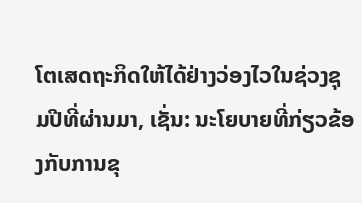ໂຕເສດຖະກິດໃຫ້ໄດ້ຢ່າງວ່ອງໄວໃນຊ່ວງຊຸມປີທີ່ຜ່ານມາ, ເຊັ່ນ: ນະໂຍບາຍທີ່ກ່ຽວຂ້ອງກັບການຂຸ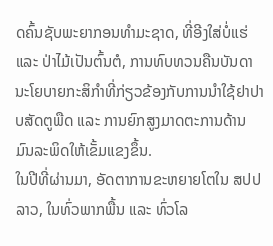ດຄົ້ນຊັບພະຍາກອນທຳມະຊາດ, ທີ່ອີງໃສ່ບໍ່ແຮ່ ແລະ ປ່າໄມ້ເປັນຕົ້ນຕໍ, ການທົບທວນຄືນບັນດານະໂຍບາຍກະສິກຳທີ່ກ່ຽວຂ້ອງກັບການນຳໃຊ້ຢາປາບສັດຕູພືດ ແລະ ການຍົກສູງມາດຕະການດ້ານມົນລະພິດໃຫ້ເຂັ້ມແຂງຂຶ້ນ.
ໃນປີທີ່ຜ່ານມາ, ອັດຕາການຂະຫຍາຍໂຕໃນ ສປປ ລາວ, ໃນທົ່ວພາກພື້ນ ແລະ ທົ່ວໂລ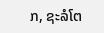ກ, ຊະລໍໂຕ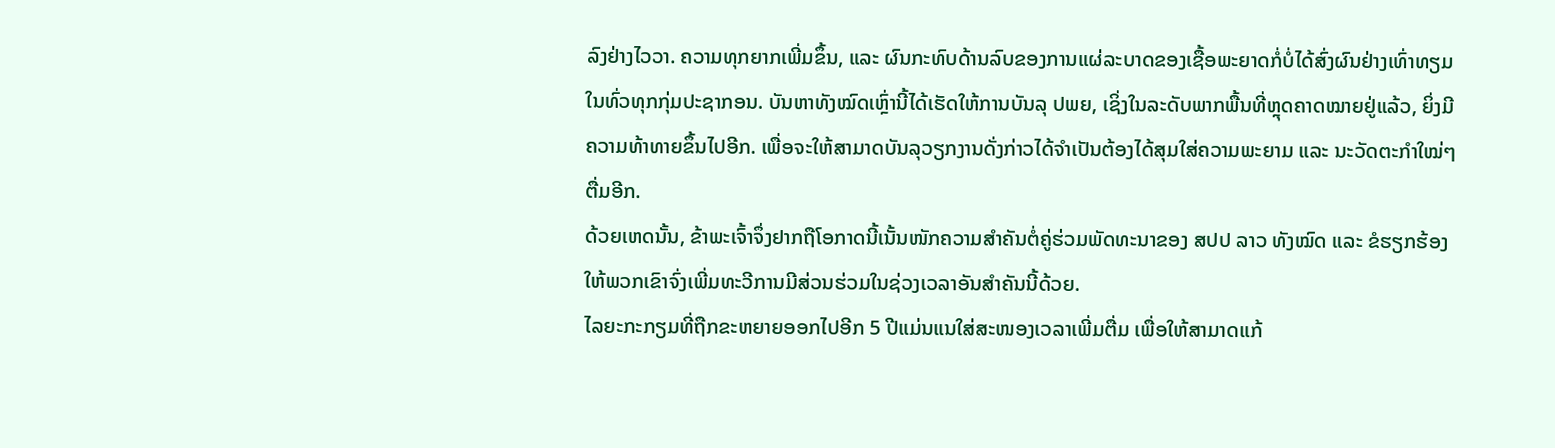ລົງຢ່າງໄວວາ. ຄວາມທຸກຍາກເພີ່ມຂຶ້ນ, ແລະ ຜົນກະທົບດ້ານລົບຂອງການແຜ່ລະບາດຂອງເຊື້ອພະຍາດກໍ່ບໍ່ໄດ້ສົ່ງຜົນຢ່າງເທົ່າທຽມໃນທົ່ວທຸກກຸ່ມປະຊາກອນ. ບັນຫາທັງໝົດເຫຼົ່ານີ້ໄດ້ເຮັດໃຫ້ການບັນລຸ ປພຍ, ເຊິ່ງໃນລະດັບພາກພື້ນທີ່ຫຼຸດຄາດໝາຍຢູ່ແລ້ວ, ຍິ່ງມີຄວາມທ້າທາຍຂຶ້ນໄປອີກ. ເພື່ອຈະໃຫ້ສາມາດບັນລຸວຽກງານດັ່ງກ່າວໄດ້ຈຳເປັນຕ້ອງໄດ້ສຸມໃສ່ຄວາມພະຍາມ ແລະ ນະວັດຕະກຳໃໝ່ໆຕື່ມອີກ.
ດ້ວຍເຫດນັ້ນ, ຂ້າພະເຈົ້າຈຶ່ງຢາກຖືໂອກາດນີ້ເນັ້ນໜັກຄວາມສຳຄັນຕໍ່ຄູ່ຮ່ວມພັດທະນາຂອງ ສປປ ລາວ ທັງໝົດ ແລະ ຂໍຮຽກຮ້ອງໃຫ້ພວກເຂົາຈົ່ງເພີ່ມທະວີການມີສ່ວນຮ່ວມໃນຊ່ວງເວລາອັນສຳຄັນນີ້ດ້ວຍ.
ໄລຍະກະກຽມທີ່ຖືກຂະຫຍາຍອອກໄປອີກ 5 ປີແມ່ນແນໃສ່ສະໜອງເວລາເພີ່ມຕື່ມ ເພື່ອໃຫ້ສາມາດແກ້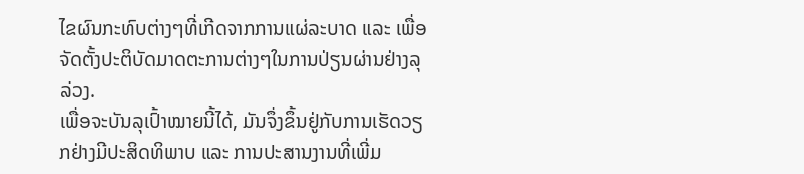ໄຂຜົນກະທົບຕ່າງໆທີ່ເກີດຈາກການແຜ່ລະບາດ ແລະ ເພື່ອຈັດຕັ້ງປະຕິບັດມາດຕະການຕ່າງໆໃນການປ່ຽນຜ່ານຢ່າງລຸລ່ວງ.
ເພື່ອຈະບັນລຸເປົ້າໝາຍນີ້ໄດ້, ມັນຈຶ່ງຂຶ້ນຢູ່ກັບການເຮັດວຽກຢ່າງມີປະສິດທິພາບ ແລະ ການປະສານງານທີ່ເພີ່ມ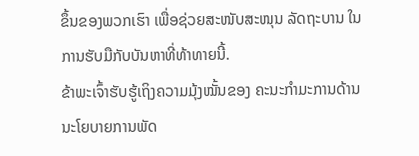ຂຶ້ນຂອງພວກເຮົາ ເພື່ອຊ່ວຍສະໜັບສະໜຸນ ລັດຖະບານ ໃນການຮັບມືກັບບັນຫາທີ່ທ້າທາຍນີ້.
ຂ້າພະເຈົ້າຮັບຮູ້ເຖິງຄວາມມຸ້ງໝັ້ນຂອງ ຄະນະກຳມະການດ້ານນະໂຍບາຍການພັດ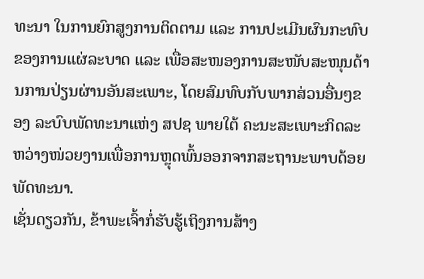ທະນາ ໃນການຍົກສູງການຕິດຕາມ ແລະ ການປະເມີນຜົນກະທົບຂອງການແຜ່ລະບາດ ແລະ ເພື່ອສະໜອງການສະໜັບສະໜຸນດ້ານການປ່ຽນຜ່ານອັນສະເພາະ, ໂດຍສົມທົບກັບພາກສ່ວນອື່ນໆຂອງ ລະບົບພັດທະນາແຫ່ງ ສປຊ ພາຍໃຕ້ ຄະນະສະເພາະກິດລະຫວ່າງໜ່ວຍງານເພື່ອການຫຼຸດພົ້ນອອກຈາກສະຖານະພາບດ້ອຍພັດທະນາ.
ເຊັ່ນດຽວກັນ, ຂ້າພະເຈົ້າກໍ່ຮັບຮູ້ເຖິງການສ້າງ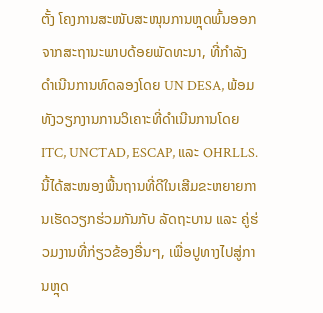ຕັ້ງ ໂຄງການສະໜັບສະໜຸນການຫຼຸດພົ້ນອອກຈາກສະຖານະພາບດ້ອຍພັດທະນາ, ທີ່ກຳລັງດຳເນີນການທົດລອງໂດຍ UN DESA, ພ້ອມທັງວຽກງານການວິເຄາະທີ່ດຳເນີນການໂດຍ ITC, UNCTAD, ESCAP, ແລະ OHRLLS.
ນີ້ໄດ້ສະໜອງພື້ນຖານທີ່ດີໃນເສີມຂະຫຍາຍການເຮັດວຽກຮ່ວມກັນກັບ ລັດຖະບານ ແລະ ຄູ່ຮ່ວມງານທີ່ກ່ຽວຂ້ອງອື່ນໆ, ເພື່ອປູທາງໄປສູ່ການຫຼຸດ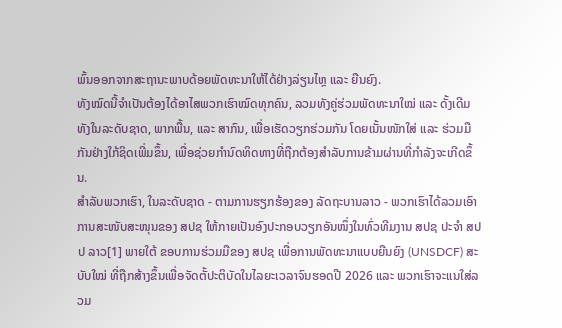ພົ້ນອອກຈາກສະຖານະພາບດ້ອຍພັດທະນາໃຫ້ໄດ້ຢ່າງລ່ຽນໄຫຼ ແລະ ຍືນຍົງ.
ທັງໝົດນີ້ຈຳເປັນຕ້ອງໄດ້ອາໄສພວກເຮົາໝົດທຸກຄົນ, ລວມທັງຄູ່ຮ່ວມພັດທະນາໃໝ່ ແລະ ດັ້ງເດີມທັງໃນລະດັບຊາດ, ພາກພື້ນ, ແລະ ສາກົນ, ເພື່ອເຮັດວຽກຮ່ວມກັນ ໂດຍເນັ້ນໜັກໃສ່ ແລະ ຮ່ວມມືກັນຢ່າງໃກ້ຊິດເພີ່ມຂຶ້ນ, ເພື່ອຊ່ວຍກຳນົດທິດທາງທີ່ຖືກຕ້ອງສຳລັບການຂ້າມຜ່ານທີ່ກຳລັງຈະເກີດຂຶ້ນ.
ສຳລັບພວກເຮົາ, ໃນລະດັບຊາດ - ຕາມການຮຽກຮ້ອງຂອງ ລັດຖະບານລາວ - ພວກເຮົາໄດ້ລວມເອົາການສະໜັບສະໜຸນຂອງ ສປຊ ໃຫ້ກາຍເປັນອົງປະກອບວຽກອັນໜຶ່ງໃນທົ່ວທີມງານ ສປຊ ປະຈຳ ສປປ ລາວ[1] ພາຍໃຕ້ ຂອບການຮ່ວມມືຂອງ ສປຊ ເພື່ອການພັດທະນາແບບຍືນຍົງ (UNSDCF) ສະບັບໃໝ່ ທີ່ຖືກສ້າງຂຶ້ນເພື່ອຈັດຕັ້ປະຕິບັດໃນໄລຍະເວລາຈົນຮອດປີ 2026 ແລະ ພວກເຮົາຈະແນໃສ່ລວມ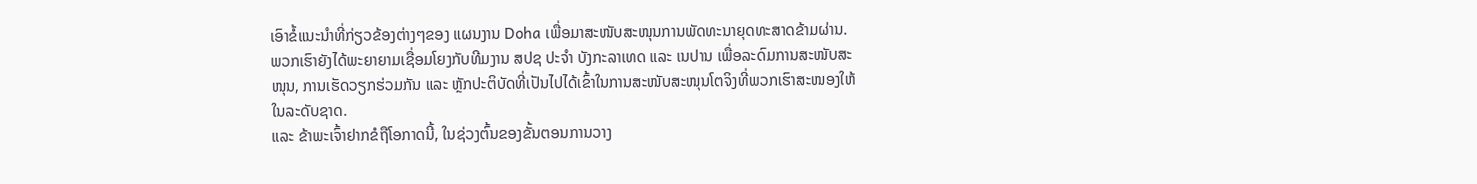ເອົາຂໍ້ແນະນຳທີ່ກ່ຽວຂ້ອງຕ່າງໆຂອງ ແຜນງານ Doha ເພື່ອມາສະໜັບສະໜຸນການພັດທະນາຍຸດທະສາດຂ້າມຜ່ານ.
ພວກເຮົາຍັງໄດ້ພະຍາຍາມເຊື່ອມໂຍງກັບທີມງານ ສປຊ ປະຈຳ ບັງກະລາເທດ ແລະ ເນປານ ເພື່ອລະດົມການສະໜັບສະໜຸນ, ການເຮັດວຽກຮ່ວມກັນ ແລະ ຫຼັກປະຕິບັດທີ່ເປັນໄປໄດ້ເຂົ້າໃນການສະໜັບສະໜຸນໂຕຈິງທີ່ພວກເຮົາສະໜອງໃຫ້ໃນລະດັບຊາດ.
ແລະ ຂ້າພະເຈົ້າຢາກຂໍຖືໂອກາດນີ້, ໃນຊ່ວງຕົ້ນຂອງຂັ້ນຕອນການວາງ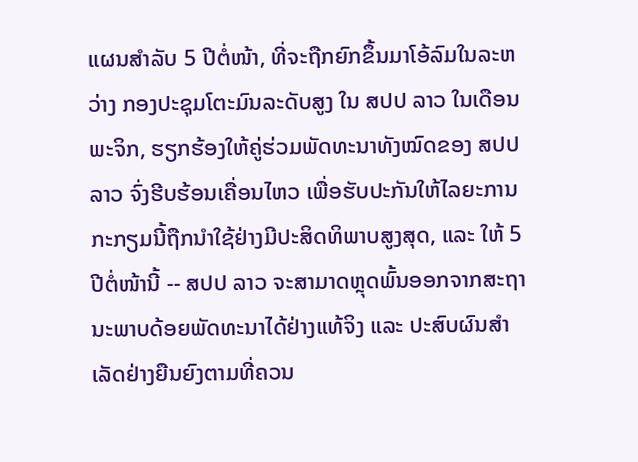ແຜນສຳລັບ 5 ປີຕໍ່ໜ້າ, ທີ່ຈະຖືກຍົກຂຶ້ນມາໂອ້ລົມໃນລະຫວ່າງ ກອງປະຊຸມໂຕະມົນລະດັບສູງ ໃນ ສປປ ລາວ ໃນເດືອນພະຈິກ, ຮຽກຮ້ອງໃຫ້ຄູ່ຮ່ວມພັດທະນາທັງໝົດຂອງ ສປປ ລາວ ຈົ່ງຮີບຮ້ອນເຄື່ອນໄຫວ ເພື່ອຮັບປະກັນໃຫ້ໄລຍະການກະກຽມນີ້ຖືກນຳໃຊ້ຢ່າງມີປະສິດທິພາບສູງສຸດ, ແລະ ໃຫ້ 5 ປີຕໍ່ໜ້ານີ້ -- ສປປ ລາວ ຈະສາມາດຫຼຸດພົ້ນອອກຈາກສະຖານະພາບດ້ອຍພັດທະນາໄດ້ຢ່າງແທ້ຈິງ ແລະ ປະສົບຜົນສຳເລັດຢ່າງຍືນຍົງຕາມທີ່ຄວນ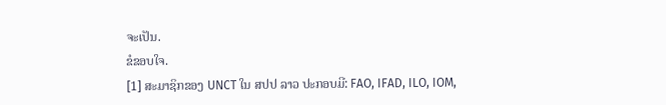ຈະເປັນ.
ຂໍຂອບໃຈ.
[1] ສະມາຊິກຂອງ UNCT ໃນ ສປປ ລາວ ປະກອບມີ: FAO, IFAD, ILO, IOM,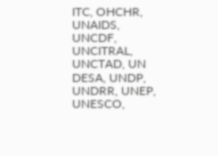ITC, OHCHR, UNAIDS, UNCDF, UNCITRAL, UNCTAD, UN DESA, UNDP, UNDRR, UNEP, UNESCO,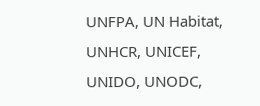UNFPA, UN Habitat, UNHCR, UNICEF, UNIDO, UNODC,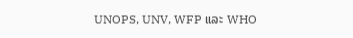UNOPS, UNV, WFP ແລະ WHO